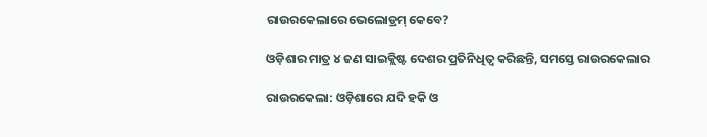ରାଉରକେଲାରେ ଭେଲୋଡ୍ରମ୍‌ କେବେ?

ଓଡ଼ିଶାର ମାତ୍ର ୪ ଜଣ ସାଇକ୍ଲିଷ୍ଟ ଦେଶର ପ୍ରତିନିଧିତ୍ବ କରିଛନ୍ତି, ସମସ୍ତେ ରାଉରକେଲାର

ରାଉରକେଲା: ଓଡ଼ିଶାରେ ଯଦି ହକି ଓ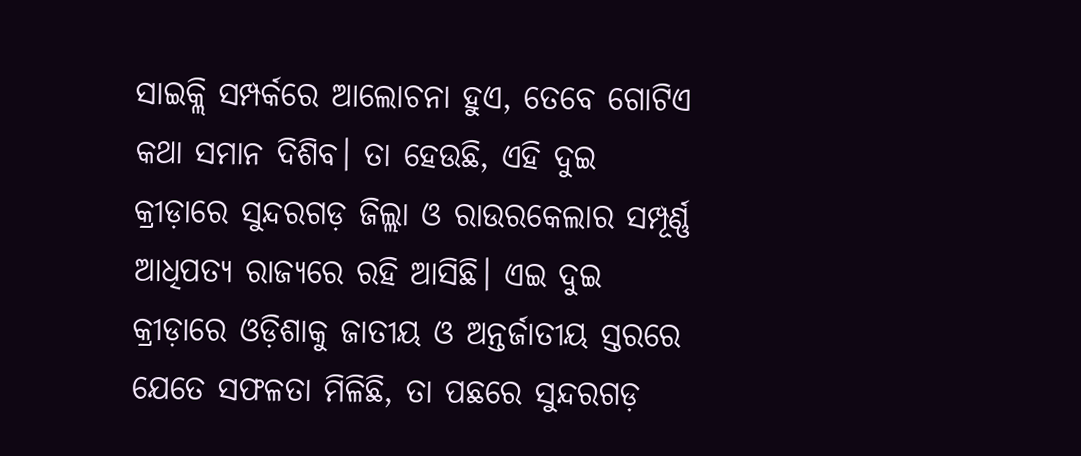ସାଇକ୍ଲି ସମ୍ପର୍କରେ ଆଲୋଚନା ହୁଏ, ତେବେ ଗୋଟିଏ କଥା ସମାନ ଦିଶିବ। ତା ହେଉଛି, ଏହି ଦୁଇ କ୍ରୀଡ଼ାରେ ସୁନ୍ଦରଗଡ଼ ଜିଲ୍ଲା ଓ ରାଉରକେଲାର ସମ୍ପୂର୍ଣ୍ଣ ଆଧିପତ୍ୟ ରାଜ୍ୟରେ ରହି ଆସିଛି। ଏଇ ଦୁଇ କ୍ରୀଡ଼ାରେ ଓଡ଼ିଶାକୁ ଜାତୀୟ ଓ ଅନ୍ତର୍ଜାତୀୟ ସ୍ତରରେ ଯେତେ ସଫଳତା ମିଳିଛି, ତା ପଛରେ ସୁନ୍ଦରଗଡ଼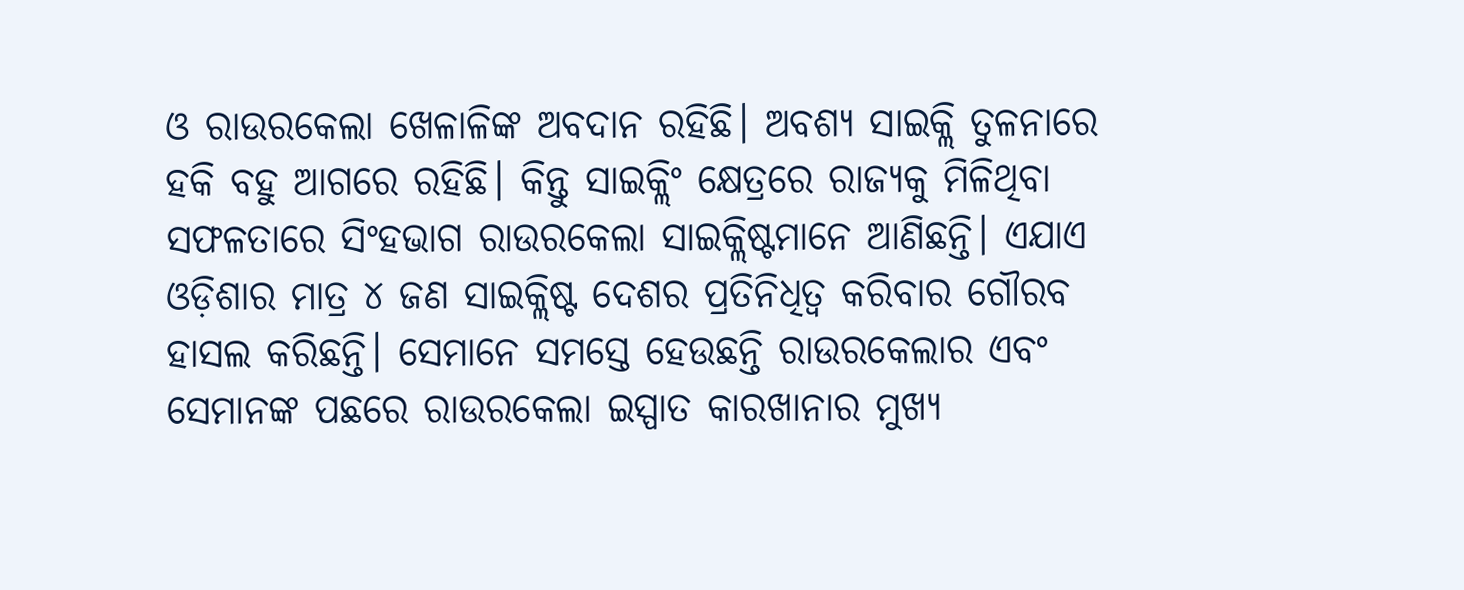ଓ ରାଉରକେଲା ଖେଳାଳିଙ୍କ ଅବଦାନ ରହିଛି। ଅବଶ୍ୟ ସାଇକ୍ଲି ତୁଳନାରେ ହକି ବହୁ ଆଗରେ ରହିଛି। କିନ୍ତୁ ସାଇକ୍ଲିଂ କ୍ଷେତ୍ରରେ ରାଜ୍ୟକୁ ମିଳିଥିବା ସଫଳତାରେ ସିଂହଭାଗ ରାଉରକେଲା ସାଇକ୍ଲିଷ୍ଟମାନେ ଆଣିଛନ୍ତି। ଏଯାଏ ଓଡ଼ିଶାର ମାତ୍ର ୪ ଜଣ ସାଇକ୍ଲିଷ୍ଟ ଦେଶର ପ୍ରତିନିଧିତ୍ବ କରିବାର ଗୌରବ ହାସଲ କରିଛନ୍ତି। ସେମାନେ ସମସ୍ତେ ହେଉଛନ୍ତି ରାଉରକେଲାର ଏବଂ ସେମାନଙ୍କ ପଛରେ ରାଉରକେଲା ଇସ୍ପାତ କାରଖାନାର ମୁଖ୍ୟ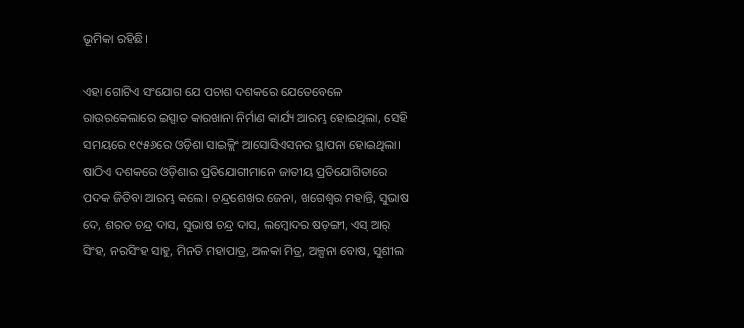ଭୂମିକା ରହିଛି।

ଏହା ଗୋଟିଏ ସଂଯୋଗ ଯେ ପଚାଶ ଦଶକରେ ଯେତେବେଳେ ରାଉରକେଲାରେ ଇସ୍ପାତ କାରଖାନା ନିର୍ମାଣ କାର୍ଯ୍ୟ ଆରମ୍ଭ ହୋଇଥିଲା, ସେହି ସମୟରେ ୧୯୫୬ରେ ଓଡ଼ିଶା ସାଇକ୍ଲିଂ ଆସୋସିଏସନର ସ୍ଥାପନା ହୋଇଥିଲା। ଷାଠିଏ ଦଶକରେ ଓଡ଼ିଶାର ପ୍ରତିଯୋଗୀମାନେ ଜାତୀୟ ପ୍ରତିଯୋଗିତାରେ ପଦକ ଜିତିବା ଆରମ୍ଭ କଲେ। ଚନ୍ଦ୍ରଶେଖର ଜେନା, ଖଗେଶ୍ବର ମହାନ୍ତି, ସୁଭାଷ ଦେ, ଶରତ ଚନ୍ଦ୍ର ଦାସ, ସୁଭାଷ ଚନ୍ଦ୍ର ଦାସ, ଲମ୍ବୋଦର ଷଡ଼ଙ୍ଗୀ, ଏସ୍‌ ଆର୍‌ ସିଂହ, ନରସିଂହ ସାହୁ, ମିନତି ମହାପାତ୍ର, ଅଳକା ମିତ୍ର, ଅଳ୍ପନା ବୋଷ, ସୁଶୀଲ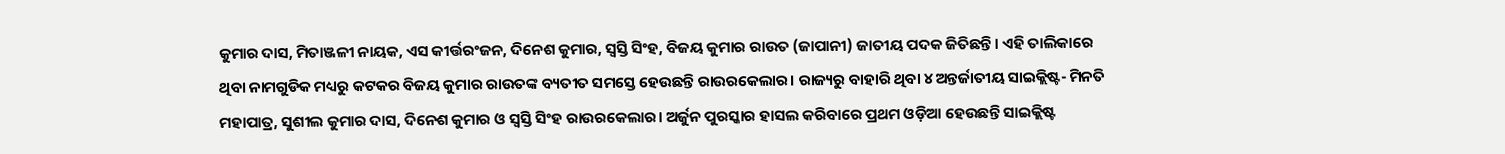କୁମାର ଦାସ, ମିତାଞ୍ଜଳୀ ନାୟକ, ଏସ କୀର୍ତ୍ତରଂଜନ, ଦିନେଶ କୁମାର, ସ୍ବସ୍ତି ସିଂହ, ବିଜୟ କୁମାର ରାଉତ (ଜାପାନୀ) ଜାତୀୟ ପଦକ ଜିତିଛନ୍ତି। ଏହି ତାଲିକାରେ ଥିବା ନାମଗୁଡିକ ମଧ୍ୟରୁ କଟକର ବିଜୟ କୁମାର ରାଉତଙ୍କ ବ୍ୟତୀତ ସମସ୍ତେ ହେଉଛନ୍ତି ରାଉରକେଲାର। ରାଜ୍ୟରୁ ବାହାରି ଥିବା ୪ ଅନ୍ତର୍ଜାତୀୟ ସାଇକ୍ଲିଷ୍ଟ- ମିନତି ମହାପାତ୍ର, ସୁଶୀଲ କୁମାର ଦାସ, ଦିନେଶ କୁମାର ଓ ସ୍ବସ୍ତି ସିଂହ ରାଉରକେଲାର। ଅର୍ଜୁନ ପୁରସ୍କାର ହାସଲ କରିବାରେ ପ୍ରଥମ ଓଡ଼ିଆ ହେଉଛନ୍ତି ସାଇକ୍ଲିଷ୍ଟ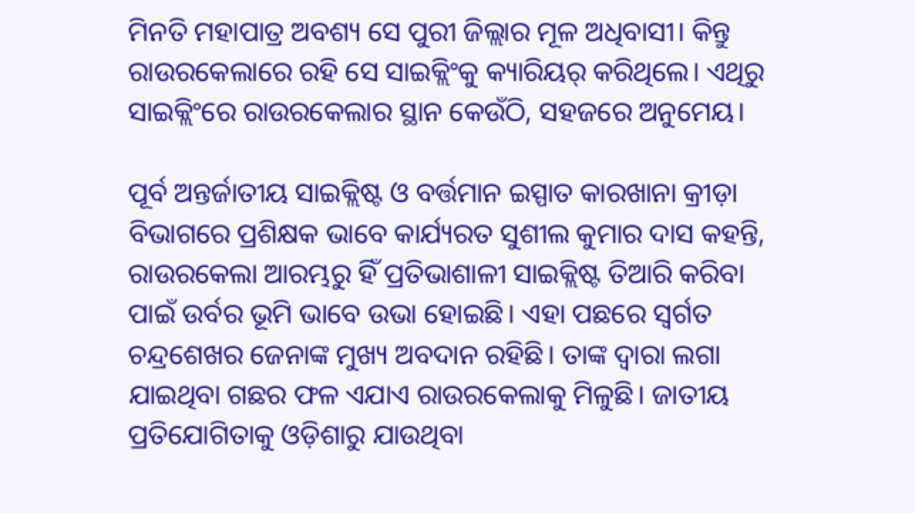ମିନତି ମହାପାତ୍ର ଅବଶ୍ୟ ସେ ପୁରୀ ଜିଲ୍ଲାର ମୂଳ ଅଧିବାସୀ। କିନ୍ତୁ ରାଉରକେଲାରେ ରହି ସେ ସାଇକ୍ଲିଂକୁ କ୍ୟାରିୟର୍‌ କରିଥିଲେ। ଏଥିରୁ ସାଇକ୍ଲିଂରେ ରାଉରକେଲାର ସ୍ଥାନ କେଉଁଠି, ସହଜରେ ଅନୁମେୟ।

ପୂର୍ବ ଅନ୍ତର୍ଜାତୀୟ ସାଇକ୍ଲିଷ୍ଟ ଓ ବର୍ତ୍ତମାନ ଇସ୍ପାତ କାରଖାନା କ୍ରୀଡ଼ା ବିଭାଗରେ ପ୍ରଶିକ୍ଷକ ଭାବେ କାର୍ଯ୍ୟରତ ସୁଶୀଲ କୁମାର ଦାସ କହନ୍ତି, ରାଉରକେଲା ଆରମ୍ଭରୁ ହିଁ ପ୍ରତିଭାଶାଳୀ ସାଇକ୍ଲିଷ୍ଟ ତିଆରି କରିବା ପାଇଁ ଉର୍ବର ଭୂମି ଭାବେ ଉଭା ହୋଇଛି। ଏହା ପଛରେ ସ୍ବର୍ଗତ ଚନ୍ଦ୍ରଶେଖର ଜେନାଙ୍କ ମୁଖ୍ୟ ଅବଦାନ ରହିଛି। ତାଙ୍କ ଦ୍ବାରା ଲଗା ଯାଇଥିବା ଗଛର ଫଳ ଏଯାଏ ରାଉରକେଲାକୁ ମିଳୁଛି। ଜାତୀୟ ପ୍ରତିଯୋଗିତାକୁ ଓଡ଼ିଶାରୁ ଯାଉଥିବା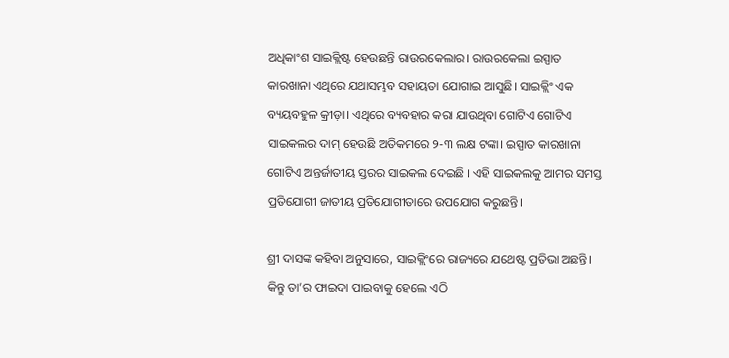ଅଧିକାଂଶ ସାଇକ୍ଲିଷ୍ଟ ହେଉଛନ୍ତି ରାଉରକେଲାର। ରାଉରକେଲା ଇସ୍ପାତ କାରଖାନା ଏଥିରେ ଯଥାସମ୍ଭବ ସହାୟତା ଯୋଗାଇ ଆସୁଛି। ସାଇକ୍ଲିଂ ଏକ ବ୍ୟୟବହୁଳ କ୍ରୀଡ଼ା। ଏଥିରେ ବ୍ୟବହାର କରା ଯାଉଥିବା ଗୋଟିଏ ଗୋଟିଏ ସାଇକଲର ଦାମ୍‌ ହେଉଛି ଅତିକମରେ ୨-୩ ଲକ୍ଷ ଟଙ୍କା। ଇସ୍ପାତ କାରଖାନା ଗୋଟିଏ ଅନ୍ତର୍ଜାତୀୟ ସ୍ତରର ସାଇକଲ ଦେଇଛି । ଏହି ସାଇକଲକୁ ଆମର ସମସ୍ତ ପ୍ରତିଯୋଗୀ ଜାତୀୟ ପ୍ରତିଯୋଗୀତାରେ ଉପଯୋଗ କରୁଛନ୍ତି।

ଶ୍ରୀ ଦାସଙ୍କ କହିବା ଅନୁସାରେ, ସାଇକ୍ଲିଂରେ ରାଜ୍ୟରେ ଯଥେଷ୍ଟ ପ୍ରତିଭା ଅଛନ୍ତି। କିନ୍ତୁ ତା’ର ଫାଇଦା ପାଇବାକୁ ହେଲେ ଏଠି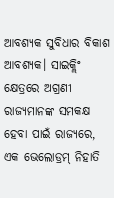ଆବଶ୍ୟକ ସୁବିଧାର ବିକାଶ ଆବଶ୍ୟକ। ସାଇକ୍ଲିଂ କ୍ଷେତ୍ରରେ ଅଗ୍ରଣୀ ରାଜ୍ୟମାନଙ୍କ ସମକକ୍ଷ ହେବା ପାଇଁ ରାଜ୍ୟରେ, ଏକ ଭେଲୋଡ୍ରମ୍ ନିହାତି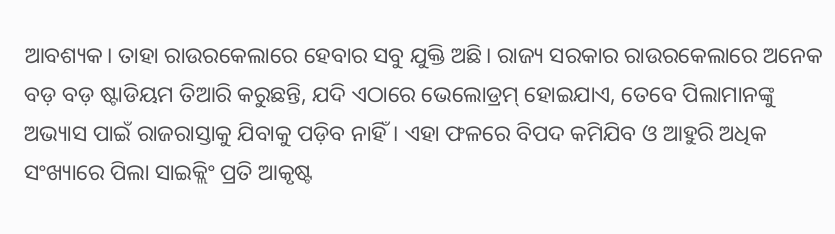ଆବଶ୍ୟକ। ତାହା ରାଉରକେଲାରେ ହେବାର ସବୁ ଯୁକ୍ତି ଅଛି। ରାଜ୍ୟ ସରକାର ରାଉରକେଲାରେ ଅନେକ ବଡ଼ ବଡ଼ ଷ୍ଟାଡିୟମ ତିଆରି କରୁଛନ୍ତି, ଯଦି ଏଠାରେ ଭେଲୋଡ୍ରମ୍ ହୋଇଯାଏ, ତେବେ ପିଲାମାନଙ୍କୁ ଅଭ୍ୟାସ ପାଇଁ ରାଜରାସ୍ତାକୁ ଯିବାକୁ ପଡ଼ିବ ନାହିଁ। ଏହା ଫଳରେ ବିପଦ କମିଯିବ ଓ ଆହୁରି ଅଧିକ ସଂଖ୍ୟାରେ ପିଲା ସାଇକ୍ଲିଂ ପ୍ରତି ଆକୃଷ୍ଟ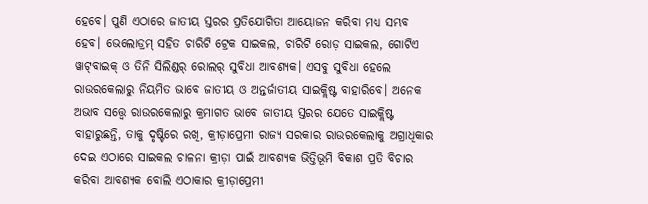ହେବେ। ପୁଣି ଏଠାରେ ଜାତୀୟ ସ୍ତରର ପ୍ରତିଯୋଗିତା ଆୟୋଜନ କରିବା ମଧ୍ୟ ସମ୍ଭବ ହେବ। ଭେଲୋଡ୍ରମ୍ ସହିତ ଚାରିଟି ଟ୍ରେକ ସାଇକଲ, ଚାରିଟି ରୋଡ଼ ସାଇକଲ, ଗୋଟିଏ ୱାଟ୍‌ବାଇକ୍ ଓ ତିନି ସିଲିଣ୍ଡର୍‌ ରୋଲର୍‌ ସୁବିଧା ଆବଶ୍ୟକ। ଏସବୁ ସୁବିଧା ହେଲେ ରାଉରକେଲାରୁ ନିୟମିତ ଭାବେ ଜାତୀୟ ଓ ଅନ୍ତର୍ଜାତୀୟ ସାଇକ୍ଲିଷ୍ଟ ବାହାରିବେ। ଅନେକ ଅଭାବ ସତ୍ତ୍ବେ ରାଉରକେଲାରୁ କ୍ରମାଗତ ଭାବେ ଜାତୀୟ ସ୍ତରର ଯେତେ ସାଇକ୍ଲିଷ୍ଟ ବାହାରୁଛନ୍ତି, ତାକୁ ଦୃଷ୍ଟିରେ ରଖି, କ୍ରୀଡ଼ାପ୍ରେମୀ ରାଜ୍ୟ ସରକାର ରାଉରକେଲାକୁ ଅଗ୍ରାଧିକାର ଦେଇ ଏଠାରେ ସାଇକଲ ଚାଳନା କ୍ରୀଡ଼ା ପାଇଁ ଆବଶ୍ୟକ ଭିତ୍ତିଭୂମି ବିକାଶ ପ୍ରତି ବିଚାର କରିବା ଆବଶ୍ୟକ ବୋଲି ଏଠାକାର କ୍ରୀଡ଼ାପ୍ରେମୀ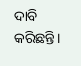ଦାବି କରିଛନ୍ତି।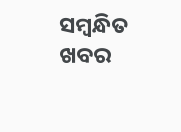ସମ୍ବନ୍ଧିତ ଖବର